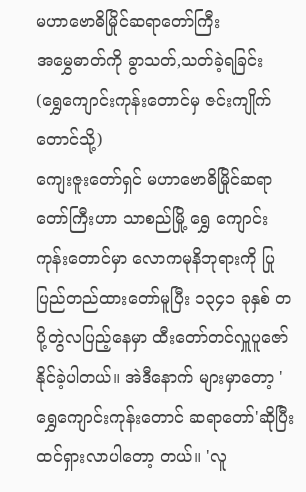မဟာဗောဓိမြိုင်ဆရာတော်ကြီး
အမွှေဓာတ်ကို ခွာသတ်,သတ်ခဲ့ရခြင်း
(ရွှေကျောင်းကုန်းတောင်မှ ဇင်းကျိုက်တောင်သို့)
ကျေးဇူးတော်ရှင် မဟာဗောဓိမြိုင်ဆရာတော်ကြီးဟာ သာစည်မြို့ ရွှေ ကျောင်းကုန်းတောင်မှာ လောကမုနိဘုရားကို ပြုပြည်တည်ထားတော်မူပြီး ၁၃၄၁ ခုနှစ် တပို့တွဲလပြည့်နေမှာ ထီးတော်တင်လှူပူဇော်နိုင်ခဲ့ပါတယ်။ အဲဒီနောက် များမှာတော့ 'ရွှေကျောင်းကုန်းတောင် ဆရာတော်'ဆိုပြီး ထင်ရှားလာပါတော့ တယ်။ 'လူ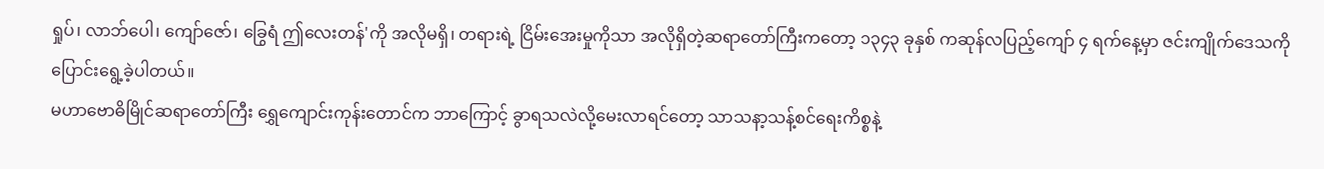ရှုပ်၊ လာဘ်ပေါ၊ ကျော်ဇော်၊ ခြွေရံ ဤလေးတန်'ကို အလိုမရှိ၊ တရားရဲ့ ငြိမ်းအေးမှုကိုသာ အလိုရှိတဲ့ဆရာတော်ကြီးကတော့ ၁၃၄၃ ခုနှစ် ကဆုန်လပြည့်ကျော် ၄ ရက်နေ့မှာ ဇင်းကျိုက်ဒေသကို ပြောင်းရွေ့ခဲ့ပါတယ်။
မဟာဗောဓိမြိုင်ဆရာတော်ကြီး ရွှေကျောင်းကုန်းတောင်က ဘာကြောင့် ခွာရသလဲလို့မေးလာရင်တော့ သာသနာ့သန့်စင်ရေးကိစ္စနဲ့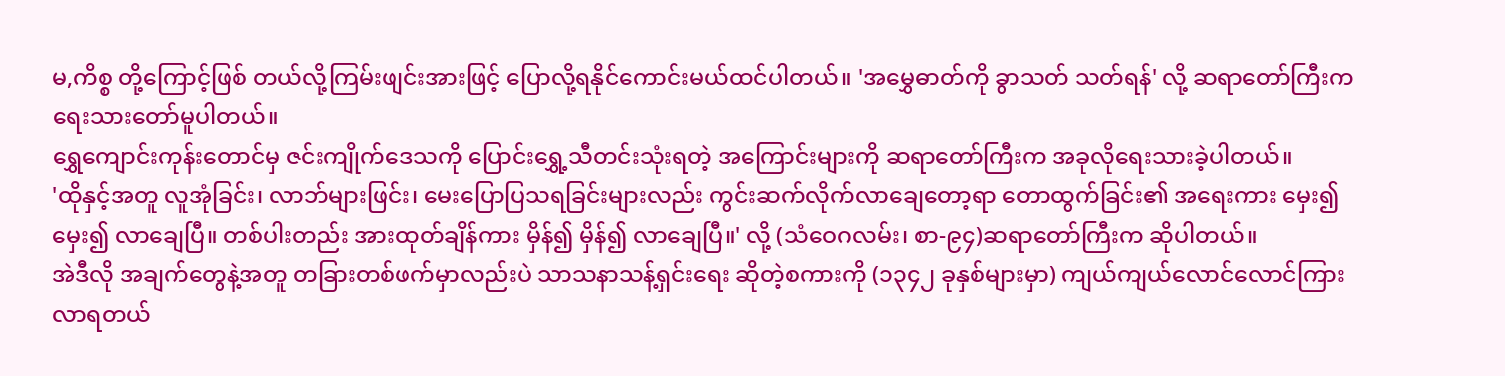မ,ကိစ္စ တို့ကြောင့်ဖြစ် တယ်လို့ကြမ်းဖျင်းအားဖြင့် ပြောလို့ရနိုင်ကောင်းမယ်ထင်ပါတယ်။ 'အမွှေဓာတ်ကို ခွာသတ် သတ်ရန်' လို့ ဆရာတော်ကြီးက ရေးသားတော်မူပါတယ်။
ရွှေကျောင်းကုန်းတောင်မှ ဇင်းကျိုက်ဒေသကို ပြောင်းရွှေ့သီတင်းသုံးရတဲ့ အကြောင်းများကို ဆရာတော်ကြီးက အခုလိုရေးသားခဲ့ပါတယ်။
'ထိုနှင့်အတူ လူအုံခြင်း၊ လာဘ်များဖြင်း၊ မေးပြောပြသရခြင်းများလည်း ကွင်းဆက်လိုက်လာချေတော့ရာ တောထွက်ခြင်း၏ အရေးကား မှေး၍ မှေး၍ လာချေပြီ။ တစ်ပါးတည်း အားထုတ်ချိန်ကား မှိန်၍ မှိန်၍ လာချေပြီ။' လို့ (သံဝေဂလမ်း၊ စာ-၉၄)ဆရာတော်ကြီးက ဆိုပါတယ်။
အဲဒီလို အချက်တွေနဲ့အတူ တခြားတစ်ဖက်မှာလည်းပဲ သာသနာသန့်ရှင်းရေး ဆိုတဲ့စကားကို (၁၃၄၂ ခုနှစ်များမှာ) ကျယ်ကျယ်လောင်လောင်ကြား လာရတယ်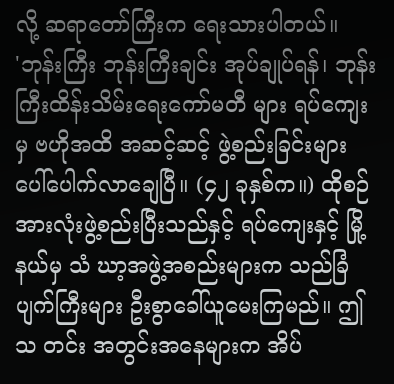လို့ ဆရာတော်ကြီးက ရေးသားပါတယ်။
'ဘုန်းကြီး ဘုန်းကြီးချင်း အုပ်ချုပ်ရန်၊ ဘုန်းကြီးထိန်းသိမ်းရေးကော်မတီ များ ရပ်ကျေးမှ ဗဟိုအထိ အဆင့်ဆင့် ဖွဲ့စည်းခြင်းများ ပေါ်ပေါက်လာချေပြီ။ (၄၂ ခုနှစ်က။) ထိုစဉ် အားလုံးဖွဲ့စည်းပြီးသည်နှင့် ရပ်ကျေးနှင့် မြို့နယ်မှ သံ ဃာ့အဖွဲ့အစည်းများက သည်ခြံပျက်ကြီးများ ဦးစွာခေါ်ယူမေးကြမည်။ ဤသ တင်း အတွင်းအနေများက အိပ်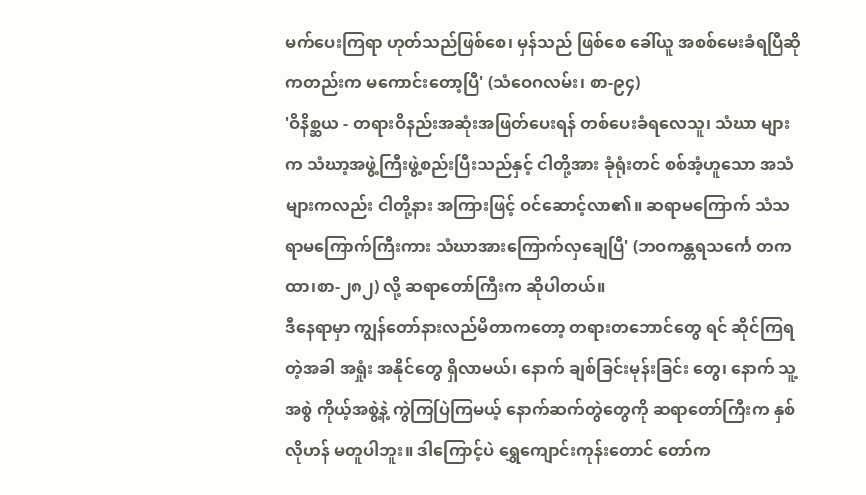မက်ပေးကြရာ ဟုတ်သည်ဖြစ်စေ၊ မှန်သည် ဖြစ်စေ ခေါ်ယူ အစစ်မေးခံရပြီဆိုကတည်းက မကောင်းတော့ပြီ' (သံဝေဂလမ်း၊ စာ-၉၄)
'ဝိနိစ္ဆယ - တရားဝိနည်းအဆုံးအဖြတ်ပေးရန် တစ်ပေးခံရလေသူ၊ သံဃာ များက သံဃာ့အဖွဲ့ကြီးဖွဲ့စည်းပြီးသည်နှင့် ငါတို့အား ခုံရုံးတင် စစ်အံ့ဟူသော အသံများကလည်း ငါတို့နား အကြားဖြင့် ဝင်ဆောင့်လာ၏။ ဆရာမကြောက် သံသရာမကြောက်ကြီးကား သံဃာအားကြောက်လှချေပြီ' (ဘဝကန္တရသင်္ကေ တကထာ၊စာ-၂၈၂) လို့ ဆရာတော်ကြီးက ဆိုပါတယ်။
ဒီနေရာမှာ ကျွန်တော်နားလည်မိတာကတော့ တရားတဘောင်တွေ ရင် ဆိုင်ကြရတဲ့အခါ အရှုံး အနိုင်တွေ ရှိလာမယ်၊ နောက် ချစ်ခြင်းမုန်းခြင်း တွေ၊ နောက် သူ့အစွဲ ကိုယ့်အစွဲ့နဲ့ ကွဲကြပြဲကြမယ့် နောက်ဆက်တွဲတွေကို ဆရာတော်ကြီးက နှစ်လိုဟန် မတူပါဘူး။ ဒါကြောင့်ပဲ ရွှေကျောင်းကုန်းတောင် တော်က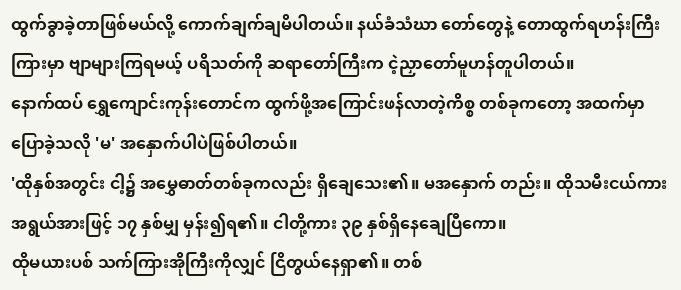ထွက်ခွာခဲ့တာဖြစ်မယ်လို့ ကောက်ချက်ချမိပါတယ်။ နယ်ခံသံဃာ တော်တွေနဲ့ တောထွက်ရဟန်းကြီးကြားမှာ ဗျာများကြရမယ့် ပရိသတ်ကို ဆရာတော်ကြီးက ငဲ့ညှာတော်မူဟန်တူပါတယ်။
နောက်ထပ် ရွှေကျောင်းကုန်းတောင်က ထွက်ဖို့အကြောင်းဖန်လာတဲ့ကိစ္စ တစ်ခုကတော့ အထက်မှာ ပြောခဲ့သလို 'မ' အနှောက်ပါပဲဖြစ်ပါတယ်။
'ထိုနှစ်အတွင်း ငါ့၌ အမွှေဓာတ်တစ်ခုကလည်း ရှိချေသေး၏။ မအနှောက် တည်း။ ထိုသမီးငယ်ကား အရွယ်အားဖြင့် ၁၇ နှစ်မျှ မှန်း၍ရ၏။ ငါတို့ကား ၃၉ နှစ်ရှိနေချေပြီကော။
ထိုမယားပစ် သက်ကြားအိုကြီးကိုလျှင် ငြိတွယ်နေရှာ၏။ တစ်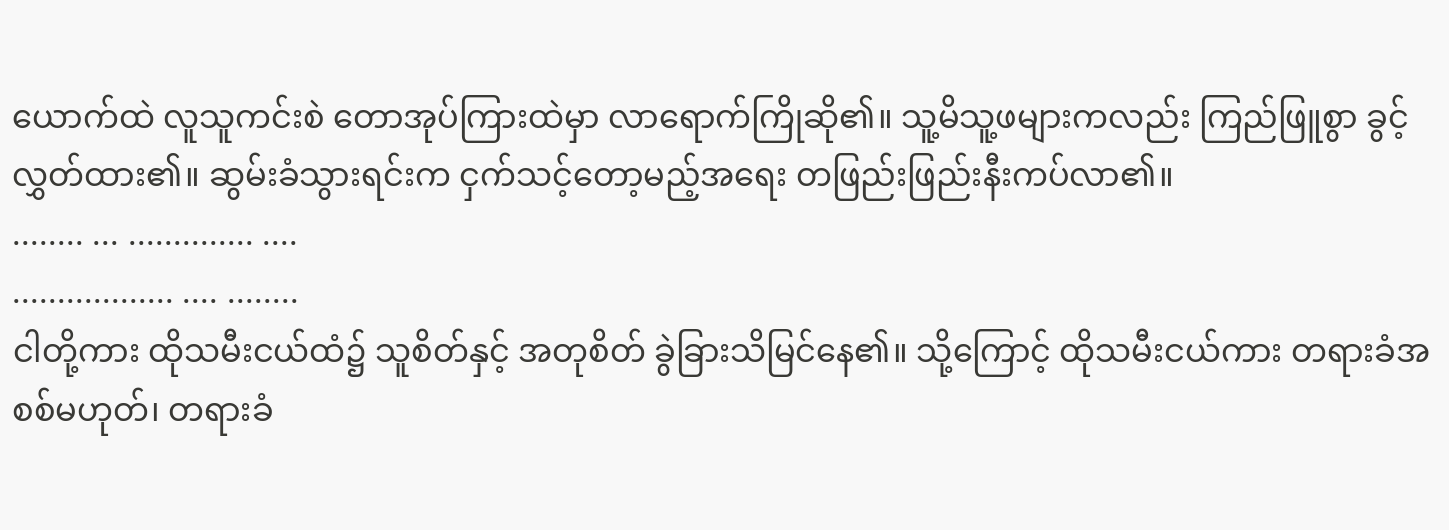ယောက်ထဲ လူသူကင်းစဲ တောအုပ်ကြားထဲမှာ လာရောက်ကြိုဆို၏။ သူ့မိသူ့ဖများကလည်း ကြည်ဖြူစွာ ခွင့်လွှတ်ထား၏။ ဆွမ်းခံသွားရင်းက ငှက်သင့်တော့မည့်အရေး တဖြည်းဖြည်းနီးကပ်လာ၏။
........ ... .............. ....
.................. .... ........
ငါတို့ကား ထိုသမီးငယ်ထံ၌ သူစိတ်နှင့် အတုစိတ် ခွဲခြားသိမြင်နေ၏။ သို့ကြောင့် ထိုသမီးငယ်ကား တရားခံအစစ်မဟုတ်၊ တရားခံ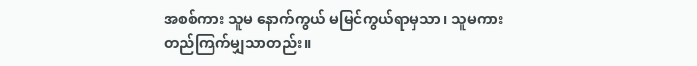အစစ်ကား သူမ နောက်ကွယ် မမြင်ကွယ်ရာမှသာ၊ သူမကား တည်ကြက်မျှသာတည်း။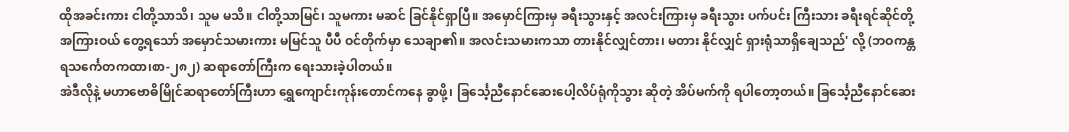ထိုအခင်းကား ငါတို့သာသိ၊ သူမ မသိ။ ငါတို့သာမြင်၊ သူမကား မဆင် ခြင်နိုင်ရှာပြီ။ အမှောင်ကြားမှ ခရီးသွားနှင့် အလင်းကြားမှ ခရီးသွား ပက်ပင်း ကြီးသား ခရီးရင်ဆိုင်တို့အကြားဝယ် တွေ့ရသော် အမှောင်သမားကား မမြင်သူ ပီပီ ဝင်တိုက်မှာ သေချာ၏။ အလင်းသမားကသာ တားနိုင်လျှင်တား၊ မတား နိုင်လျှင် ရှားရုံသာရှိချေသည်' လို့ (ဘဝကန္တရသင်္ကေတကထာ၊စာ-၂၈၂) ဆရာတော်ကြီးက ရေးသားခဲ့ပါတယ်။
အဲဒီလိုနဲ့ မဟာဗောဓိမြိုင်ဆရာတော်ကြီးဟာ ရွှေကျောင်းကုန်းတောင်ကနေ ခွာဖို့၊ ခြင်္သေ့ညီနောင်ဆေးပေါ့လိပ်ရုံကိုသွား ဆိုတဲ့ အိပ်မက်ကို ရပါတော့တယ်။ ခြင်္သေ့ညီနောင်ဆေး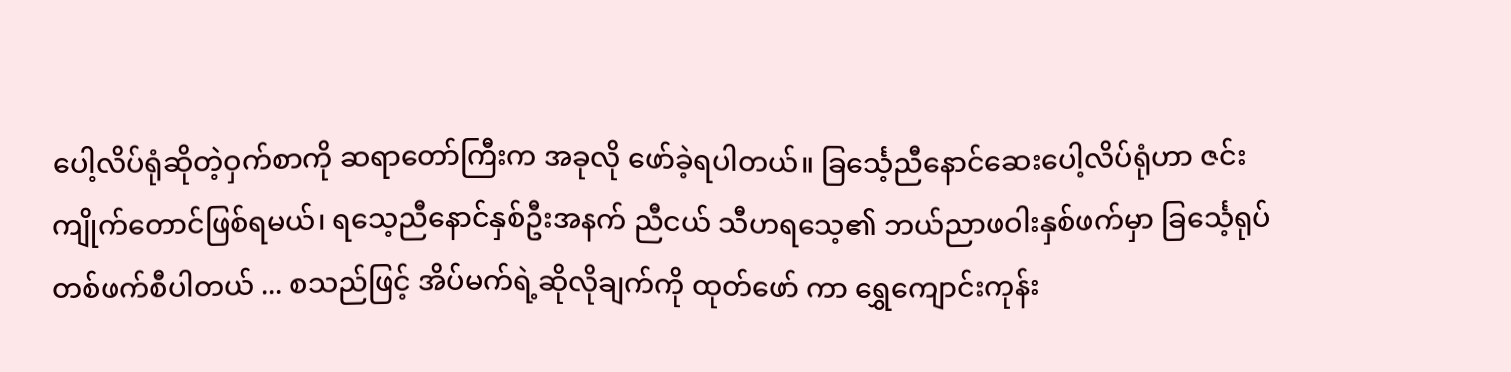ပေါ့လိပ်ရုံဆိုတဲ့ဝှက်စာကို ဆရာတော်ကြီးက အခုလို ဖော်ခဲ့ရပါတယ်။ ခြင်္သေ့ညီနောင်ဆေးပေါ့လိပ်ရုံဟာ ဇင်းကျိုက်တောင်ဖြစ်ရမယ်၊ ရသေ့ညီနောင်နှစ်ဦးအနက် ညီငယ် သီဟရသေ့၏ ဘယ်ညာဖဝါးနှစ်ဖက်မှာ ခြင်္သေ့ရုပ်တစ်ဖက်စီပါတယ် ... စသည်ဖြင့် အိပ်မက်ရဲ့ဆိုလိုချက်ကို ထုတ်ဖော် ကာ ရွှေကျောင်းကုန်း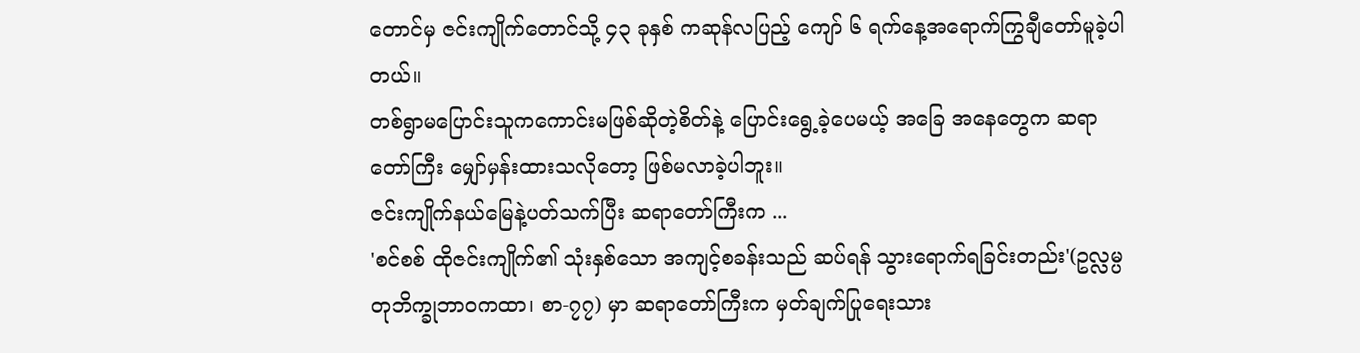တောင်မှ ဇင်းကျိုက်တောင်သို့ ၄၃ ခုနှစ် ကဆုန်လပြည့် ကျော် ၆ ရက်နေ့အရောက်ကြွချီတော်မူခဲ့ပါတယ်။
တစ်ရွာမပြောင်းသူကကောင်းမဖြစ်ဆိုတဲ့စိတ်နဲ့ ပြောင်းရွေ့ခဲ့ပေမယ့် အခြေ အနေတွေက ဆရာတော်ကြီး မျှော်မှန်းထားသလိုတော့ ဖြစ်မလာခဲ့ပါဘူး။
ဇင်းကျိုက်နယ်မြေနဲ့ပတ်သက်ပြီး ဆရာတော်ကြီးက ...
'စင်စစ် ထိုဇင်းကျိုက်၏ သုံးနှစ်သော အကျင့်စခန်းသည် ဆပ်ရန် သွားရောက်ရခြင်းတည်း'(ဥလ္လမ္ပတုဘိက္ခုဘာဝကထာ၊ စာ-၇၇) မှာ ဆရာတော်ကြီးက မှတ်ချက်ပြုရေးသား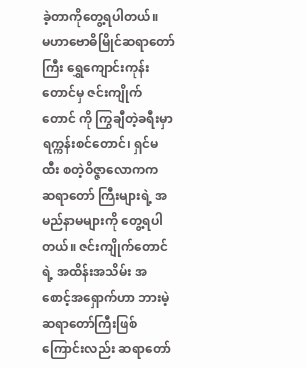ခဲ့တာကိုတွေ့ရပါတယ်။
မဟာဗောဓိမြိုင်ဆရာတော်ကြီး ရွှေကျောင်းကုန်းတောင်မှ ဇင်းကျိုက်တောင် ကို ကြွချီတဲ့ခရီးမှာ ရက္ကန်းစင်တောင်၊ ရှင်မထီး စတဲ့ဝိဇ္ဇာလောကက ဆရာတော် ကြီးများရဲ့ အမည်နာမများကို တွေ့ရပါတယ်။ ဇင်းကျိုက်တောင်ရဲ့ အထိန်းအသိမ်း အစောင့်အရှောက်ဟာ ဘားမဲ့ဆရာတော်ကြီးဖြစ်ကြောင်းလည်း ဆရာတော်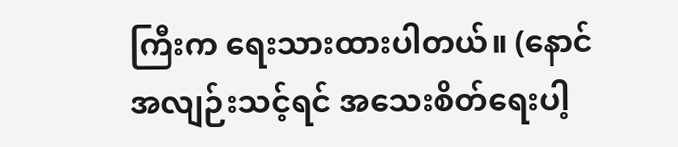ကြီးက ရေးသားထားပါတယ်။ (နောင်အလျဉ်းသင့်ရင် အသေးစိတ်ရေးပါ့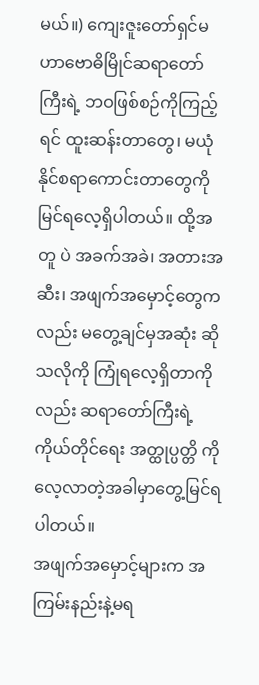မယ်။) ကျေးဇူးတော်ရှင်မဟာဗောဓိမြိုင်ဆရာတော်ကြီးရဲ့ ဘဝဖြစ်စဉ်ကိုကြည့်ရင် ထူးဆန်းတာတွေ၊ မယုံနိုင်စရာကောင်းတာတွေကို မြင်ရလေ့ရှိပါတယ်။ ထို့အတူ ပဲ အခက်အခဲ၊ အတားအဆီး၊ အဖျက်အမှောင့်တွေကလည်း မတွေ့ချင်မှအဆုံး ဆိုသလိုကို ကြုံရလေ့ရှိတာကိုလည်း ဆရာတော်ကြီးရဲ့ ကိုယ်တိုင်ရေး အတ္ထုပ္ပတ္တိ ကို လေ့လာတဲ့အခါမှာတွေ့မြင်ရပါတယ်။
အဖျက်အမှောင့်များက အကြမ်းနည်းနဲ့မရ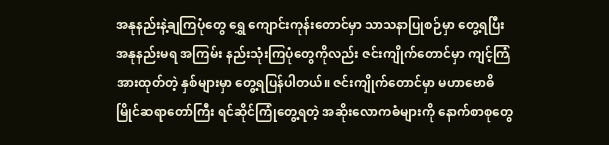အနုနည်းနဲ့ချကြပုံတွေ ရွှေ ကျောင်းကုန်းတောင်မှာ သာသနာပြုစဉ်မှာ တွေ့ရပြီး အနုနည်းမရ အကြမ်း နည်းသုံးကြပုံတွေကိုလည်း ဇင်းကျိုက်တောင်မှာ ကျင့်ကြံအားထုတ်တဲ့ နှစ်များမှာ တွေ့ရပြန်ပါတယ်။ ဇင်းကျိုက်တောင်မှာ မဟာဗောဓိမြိုင်ဆရာတော်ကြီး ရင်ဆိုင်ကြုံတွေ့ရတဲ့ အဆိုးလောကဓံများကို နောက်စာစုတွေ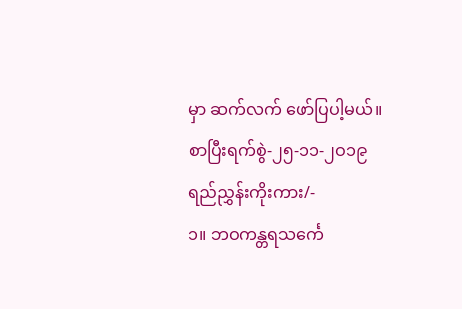မှာ ဆက်လက် ဖော်ပြပါ့မယ်။
စာပြီးရက်စွဲ-၂၅-၁၁-၂ဝ၁၉
ရည်ညွှန်းကိုးကား/-
၁။ ဘဝကန္တရသင်္ကေ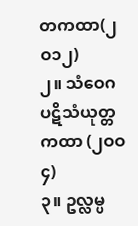တကထာ(၂ဝ၁၂)
၂။ သံဝေဂ ပဋိသံယုတ္တကထာ (၂ဝဝ၄)
၃။ ဥလ္လမ္ပ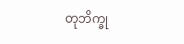တုဘိက္ခု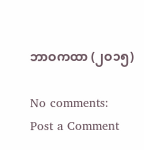ဘာဝကထာ (၂ဝ၁၅)

No comments:
Post a Comment